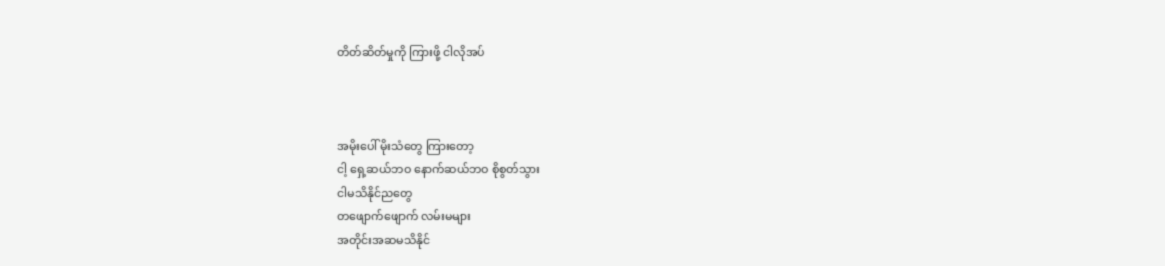တိတ်ဆိတ်မှုကို ကြားဖို့ ငါလိုအပ်



အမိုးပေါ် မိုးသံတွေ ကြားတော့
ငါ့ ရှေ့ဆယ်ဘဝ နောက်ဆယ်ဘဝ စိုစွတ်သွား
ငါမသိနိုင်ညတွေ
တဖျောက်ဖျောက် လမ်းမများ
အတိုင်းအဆမသိနိုင်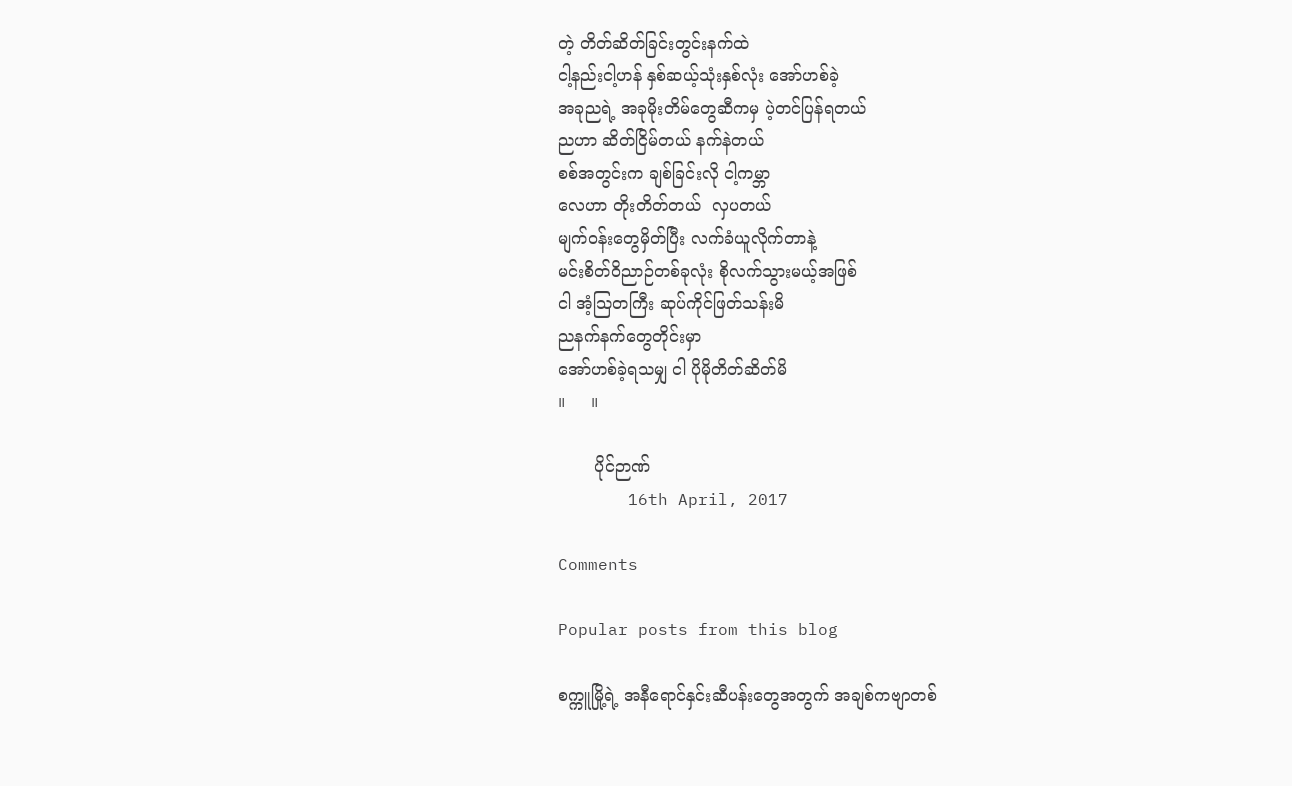တဲ့ တိတ်ဆိတ်ခြင်းတွင်းနက်ထဲ
ငါ့နည်းငါ့ဟန် နှစ်ဆယ့်သုံးနှစ်လုံး အော်ဟစ်ခဲ့
အခုညရဲ့ အခုမိုးတိမ်တွေဆီကမှ ပဲ့တင်ပြန်ရတယ်
ညဟာ ဆိတ်ငြိမ်တယ် နက်နဲတယ်
စစ်အတွင်းက ချစ်ခြင်းလို ငါ့ကမ္ဘာ
လေဟာ တိုးတိတ်တယ်  လှပတယ်
မျက်ဝန်းတွေမှိတ်ပြီး လက်ခံယူလိုက်တာနဲ့
မင်းစိတ်ဝိညာဉ်တစ်ခုလုံး စိုလက်သွားမယ့်အဖြစ်
ငါ အံ့သြတကြီး ဆုပ်ကိုင်ဖြတ်သန်းမိ
ညနက်နက်တွေတိုင်းမှာ
အော်ဟစ်ခဲ့ရသမျှ ငါ ပိုမိုတိတ်ဆိတ်မိ
။     ။

       ပိုင်ဉာဏ်
       16th April, 2017

Comments

Popular posts from this blog

စက္ကူမြို့ရဲ့ အနီရောင်နှင်းဆီပန်းတွေအတွက် အချစ်ကဗျာတစ်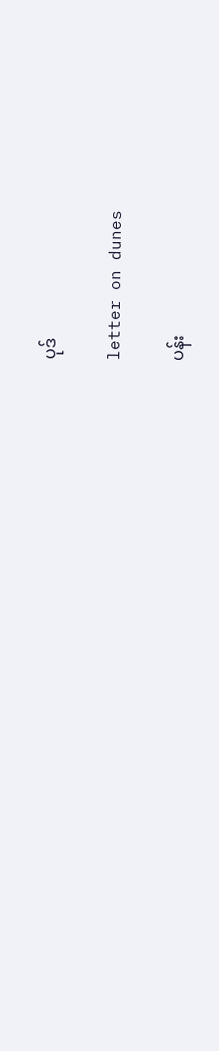ပုဒ်

letter on dunes

ပန်း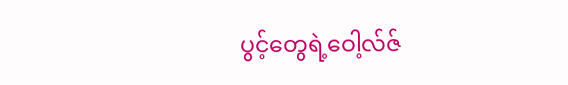ပွင့်တွေရဲ့ဝေါ့လ်ဇ်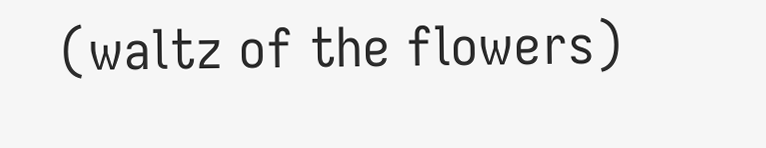(waltz of the flowers)